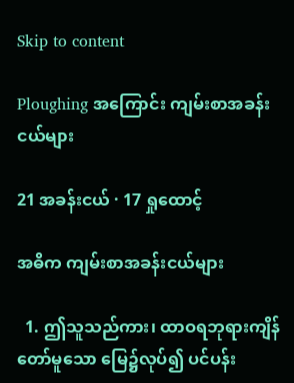Skip to content

Ploughing အကြောင်း ကျမ်းစာအခန်းငယ်များ

21 အခန်းငယ် · 17 ရှုထောင့်

အဓိက ကျမ်းစာအခန်းငယ်များ

  1. ဤသူသည်ကား၊ ထာဝရဘုရားကျိန်တော်မူသော မြေ၌လုပ်၍ ပင်ပန်း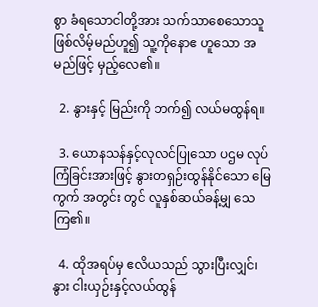စွာ ခံရသောငါတို့အား သက်သာစေသောသူဖြစ်လိမ့်မည်ဟူ၍ သူ့ကိုနောဧ ဟူသော အမည်ဖြင့် မှည့်လေ၏။

  2. နွားနှင့် မြည်းကို ဘက်၍ လယ်မထွန်ရ။

  3. ယောနသန်နှင့်လုလင်ပြုသော ပဌမ လုပ်ကြံခြင်းအားဖြင့် နွားတရှဉ်းထွန်နိုင်သော မြေကွက် အတွင်း တွင် လူနှစ်ဆယ်ခန့်မျှ သေကြ၏။

  4. ထိုအရပ်မှ ဧလိယသည် သွားပြီးလျှင်၊ နွား ငါးယှဉ်းနှင့်လယ်ထွန်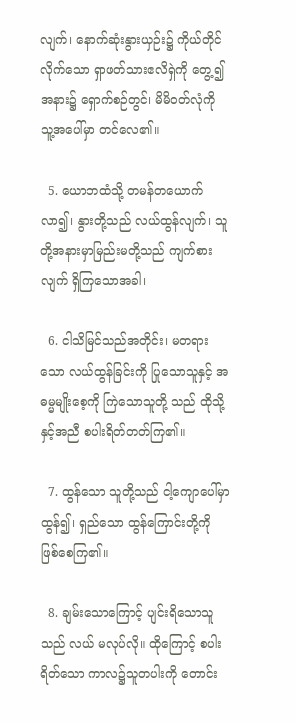လျက်၊ နောက်ဆုံးနွားယှဉ်း၌ ကိုယ်တိုင်လိုက်သော ရှာဖတ်သားဧလိရှဲကို တွေ့၍အနား၌ ရှောက်စဉ်တွင်၊ မိမိဝတ်လုံကို သူ့အပေါ်မှာ တင်လေ၏။

  5. ယောဘထံသို့ တမန်တယောက်လာ၍၊ နွားတို့သည် လယ်ထွန်လျက်၊ သူတို့အနားမှာမြည်းမတို့သည် ကျက်စားလျက် ရှိကြသောအခါ၊

  6. ငါသိမြင်သည်အတိုင်း၊ မတရားသော လယ်ထွန်ခြင်းကို ပြုသောသူနှင့် အဓမ္မမျိုးစေ့ကို ကြဲသောသူတို့ သည် ထိုသို့နှင့်အညီ စပါးရိတ်တတ်ကြ၏။

  7. ထွန်သော သူတို့သည် ငါ့ကျောပေါ်မှာ ထွန်၍၊ ရှည်သော ထွန်ကြောင်းတို့ကို ဖြစ်စေကြ၏။

  8. ချမ်းသောကြောင့် ပျင်းရိသောသူသည် လယ် မလုပ်လို။ ထိုကြောင့် စပါးရိတ်သော ကာလ၌သူတပါးကို တောင်း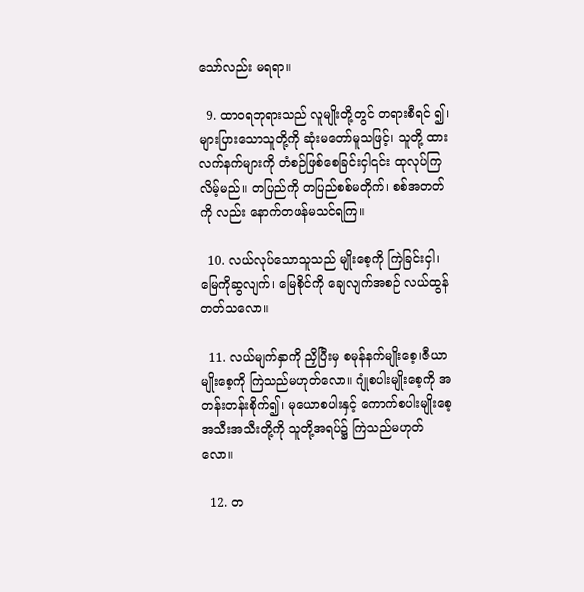သော်လည်း မရရာ။

  9. ထာဝရဘုရားသည် လူမျိုးတို့တွင် တရားစီရင် ၍၊ များပြားသောသူတို့ကို ဆုံးမတော်မူသဖြင့်၊ သူတို့ ထားလက်နက်များကို တံစဉ်ဖြစ်စေခြင်းငှါ၎င်း ထုလုပ်ကြ လိမ့်မည်။ တပြည်ကို တပြည်စစ်မတိုက်၊ စစ်အတတ်ကို လည်း နောက်တဖန်မသင်ရကြ။

  10. လယ်လုပ်သောသူသည် မျိုးစေ့ကို ကြဲခြင်းငှါ၊ မြေကိုဆွလျက်၊ မြေစိုင်ကို ချေလျက်အစဉ် လယ်ထွန် တတ်သလော။

  11. လယ်မျက်နှာကို ညှိပြီးမှ စမုန်နက်မျိုးစေ့၊ဇီယာ မျိုးစေ့ကို ကြဲသည်မဟုတ်လော။ ဂျုံစပါးမျိုးစေ့ကို အ တန်းတန်းစိုက်၍၊ မုယောစပါးနှင့် ကောက်စပါးမျိုးစေ့ အသီးအသီးတို့ကို သူတို့အရပ်၌ ကြဲသည်မဟုတ်လော။

  12. တ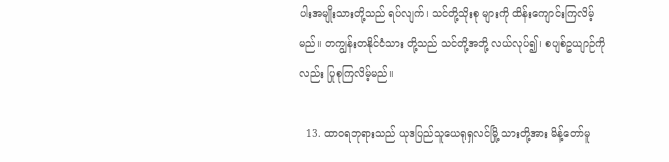ပါးအမျိုးသားတို့သည် ရပ်လျက်၊ သင်တို့သိုးစု များကို ထိန်းကျောင်းကြလိမ့်မည်။ တကျွန်းတနိုင်ငံသား တို့သည် သင်တို့အဘို့ လယ်လုပ်၍၊ စပျစ်ဥယျာဉ်ကိုလည်း ပြုစုကြလိမ့်မည်။

  13. ထာဝရဘုရားသည် ယုဒပြည်သူယေရုရှလင်မြို့ သားတို့အား မိန့်တော်မူ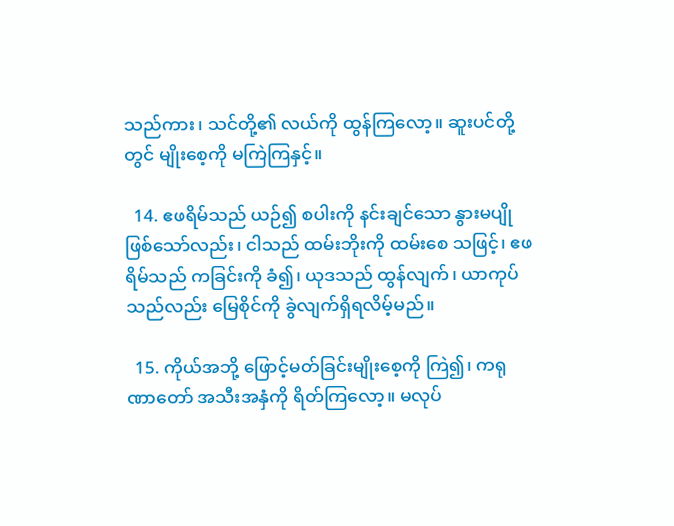သည်ကား၊ သင်တို့၏ လယ်ကို ထွန်ကြလော့။ ဆူးပင်တို့တွင် မျိုးစေ့ကို မကြဲကြနှင့်။

  14. ဧဖရိမ်သည် ယဉ်၍ စပါးကို နင်းချင်သော နွားမပျိုဖြစ်သော်လည်း၊ ငါသည် ထမ်းဘိုးကို ထမ်းစေ သဖြင့်၊ ဧဖရိမ်သည် ကခြင်းကို ခံ၍၊ ယုဒသည် ထွန်လျက်၊ ယာကုပ်သည်လည်း မြေစိုင်ကို ခွဲလျက်ရှိရလိမ့်မည်။

  15. ကိုယ်အဘို့ ဖြောင့်မတ်ခြင်းမျိုးစေ့ကို ကြဲ၍၊ ကရုဏာတော် အသီးအနှံကို ရိတ်ကြလော့။ မလုပ်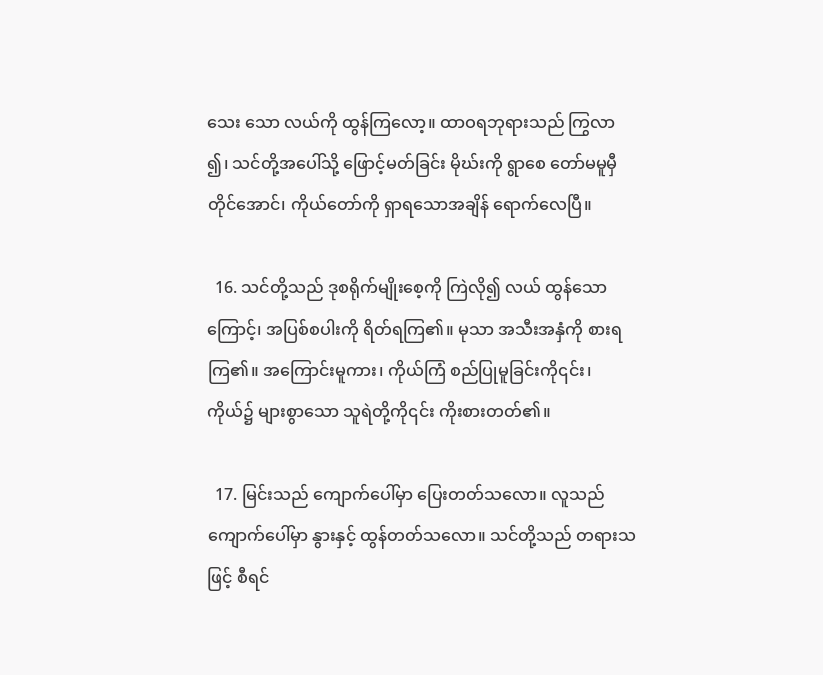သေး သော လယ်ကို ထွန်ကြလော့။ ထာဝရဘုရားသည် ကြွလာ ၍၊ သင်တို့အပေါ်သို့ ဖြောင့်မတ်ခြင်း မိုဃ်းကို ရွာစေ တော်မမူမှီတိုင်အောင်၊ ကိုယ်တော်ကို ရှာရသောအချိန် ရောက်လေပြီ။

  16. သင်တို့သည် ဒုစရိုက်မျိုးစေ့ကို ကြဲလို၍ လယ် ထွန်သောကြောင့်၊ အပြစ်စပါးကို ရိတ်ရကြ၏။ မုသာ အသီးအနှံကို စားရကြ၏။ အကြောင်းမူကား၊ ကိုယ်ကြံ စည်ပြုမူခြင်းကို၎င်း၊ ကိုယ်၌ များစွာသော သူရဲတို့ကို၎င်း ကိုးစားတတ်၏။

  17. မြင်းသည် ကျောက်ပေါ်မှာ ပြေးတတ်သလော။ လူသည် ကျောက်ပေါ်မှာ နွားနှင့် ထွန်တတ်သလော။ သင်တို့သည် တရားသဖြင့် စီရင်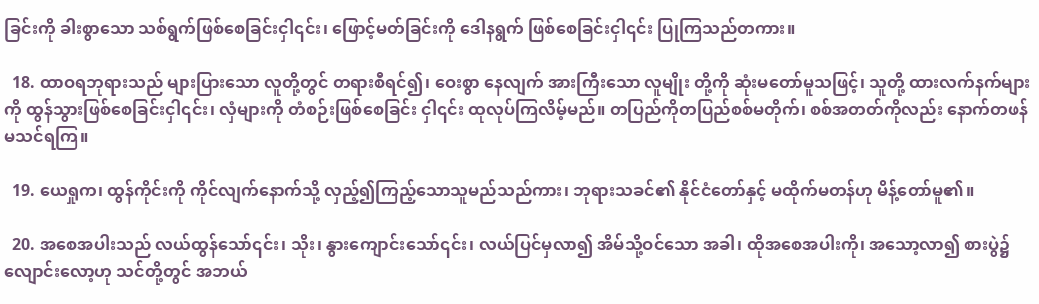ခြင်းကို ခါးစွာသော သစ်ရွက်ဖြစ်စေခြင်းငှါ၎င်း၊ ဖြောင့်မတ်ခြင်းကို ဒေါနရွက် ဖြစ်စေခြင်းငှါ၎င်း ပြုကြသည်တကား။

  18. ထာဝရဘုရားသည် များပြားသော လူတို့တွင် တရားစီရင်၍၊ ဝေးစွာ နေလျက် အားကြီးသော လူမျိုး တို့ကို ဆုံးမတော်မူသဖြင့်၊ သူတို့ ထားလက်နက်များကို ထွန်သွားဖြစ်စေခြင်းငှါ၎င်း၊ လှံများကို တံစဉ်းဖြစ်စေခြင်း ငှါ၎င်း ထုလုပ်ကြလိမ့်မည်။ တပြည်ကိုတပြည်စစ်မတိုက်၊ စစ်အတတ်ကိုလည်း နောက်တဖန် မသင်ရကြ။

  19. ယေရှုက၊ ထွန်ကိုင်းကို ကိုင်လျက်နောက်သို့ လှည့်၍ကြည့်သောသူမည်သည်ကား၊ ဘုရားသခင်၏ နိုင်ငံတော်နှင့် မထိုက်မတန်ဟု မိန့်တော်မူ၏။

  20. အစေအပါးသည် လယ်ထွန်သော်၎င်း၊ သိုး၊ နွားကျောင်းသော်၎င်း၊ လယ်ပြင်မှလာ၍ အိမ်သို့ဝင်သော အခါ၊ ထိုအစေအပါးကို၊ အသော့လာ၍ စားပွဲ၌ လျောင်းလော့ဟု သင်တို့တွင် အဘယ်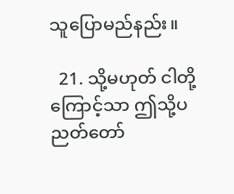သူပြောမည်နည်း။

  21. သို့မဟုတ် ငါတို့ကြောင့်သာ ဤသို့ပညတ်တော်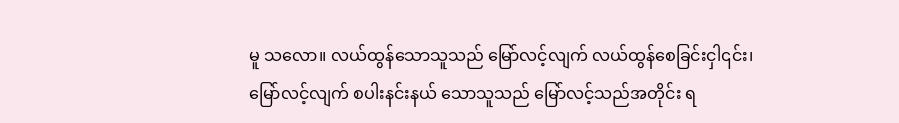မူ သလော။ လယ်ထွန်သောသူသည် မြော်လင့်လျက် လယ်ထွန်စေခြင်းငှါ၎င်း၊ မြော်လင့်လျက် စပါးနင်းနယ် သောသူသည် မြော်လင့်သည်အတိုင်း ရ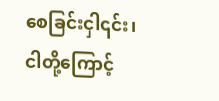စေခြင်းငှါ၎င်း၊ ငါတို့ကြောင့်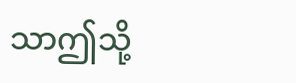သာဤသို့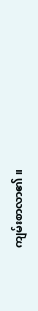ကျမ်းစာလာ၏။